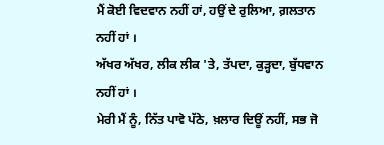ਮੈਂ ਕੋਈ ਵਿਦਵਾਨ ਨਹੀਂ ਹਾਂ, ਹਉਂ ਦੇ ਰੁਲਿਆ, ਗ਼ਲਤਾਨ ਨਹੀਂ ਹਾਂ ।
ਅੱਖਰ ਅੱਖਰ, ਲੀਕ ਲੀਕ 'ਤੇ, ਤੱਪਦਾ, ਕੁੜ੍ਹਦਾ, ਬੁੱਧਵਾਨ ਨਹੀਂ ਹਾਂ ।
ਮੇਰੀ ਮੈਂ ਨੂੰ, ਨਿੱਤ ਪਾਵੋ ਪੱਠੇ, ਖ਼ਲਾਰ ਦਿਊਂ ਨਹੀਂ, ਸਭ ਜੋ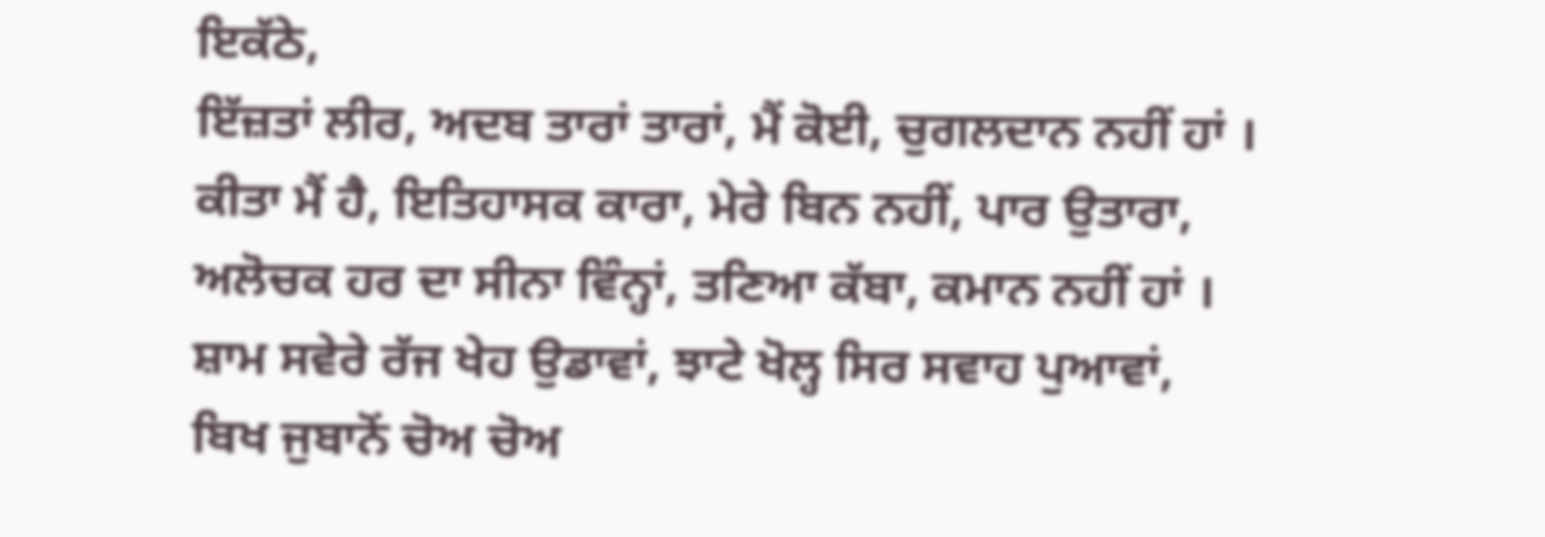ਇਕੱਠੇ,
ਇੱਜ਼ਤਾਂ ਲੀਰ, ਅਦਬ ਤਾਰਾਂ ਤਾਰਾਂ, ਮੈਂ ਕੋਈ, ਚੁਗਲਦਾਨ ਨਹੀਂ ਹਾਂ ।
ਕੀਤਾ ਮੈਂ ਹੈ, ਇਤਿਹਾਸਕ ਕਾਰਾ, ਮੇਰੇ ਬਿਨ ਨਹੀਂ, ਪਾਰ ਉਤਾਰਾ,
ਅਲੋਚਕ ਹਰ ਦਾ ਸੀਨਾ ਵਿੰਨ੍ਹਾਂ, ਤਣਿਆ ਕੱਬਾ, ਕਮਾਨ ਨਹੀਂ ਹਾਂ ।
ਸ਼ਾਮ ਸਵੇਰੇ ਰੱਜ ਖੇਹ ਉਡਾਵਾਂ, ਝਾਟੇ ਖੋਲ੍ਹ ਸਿਰ ਸਵਾਹ ਪੁਆਵਾਂ,
ਬਿਖ ਜੁਬਾਨੋਂ ਚੋਅ ਚੋਅ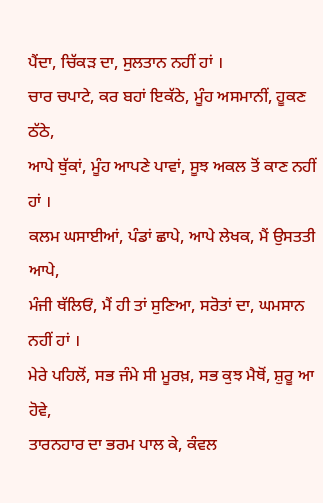ਪੈਂਦਾ, ਚਿੱਕੜ ਦਾ, ਸੁਲਤਾਨ ਨਹੀਂ ਹਾਂ ।
ਚਾਰ ਚਪਾਟੇ, ਕਰ ਬਹਾਂ ਇਕੱਠੇ, ਮੂੰਹ ਅਸਮਾਨੀਂ, ਹੂਕਣ ਠੱਠੇ,
ਆਪੇ ਥੁੱਕਾਂ, ਮੂੰਹ ਆਪਣੇ ਪਾਵਾਂ, ਸੂਝ ਅਕਲ ਤੋਂ ਕਾਣ ਨਹੀਂ ਹਾਂ ।
ਕਲਮ ਘਸਾਈਆਂ, ਪੰਡਾਂ ਛਾਪੇ, ਆਪੇ ਲੇਖਕ, ਮੈਂ ਉਸਤਤੀ ਆਪੇ,
ਮੰਜੀ ਥੱਲਿਓਂ, ਮੈਂ ਹੀ ਤਾਂ ਸੁਣਿਆ, ਸਰੋਤਾਂ ਦਾ, ਘਮਸਾਨ ਨਹੀਂ ਹਾਂ ।
ਮੇਰੇ ਪਹਿਲੋਂ, ਸਭ ਜੰਮੇ ਸੀ ਮੂਰਖ਼, ਸਭ ਕੁਝ ਮੈਥੋਂ, ਸ਼ੁਰੂ ਆ ਹੋਵੇ,
ਤਾਰਨਹਾਰ ਦਾ ਭਰਮ ਪਾਲ ਕੇ, ਕੰਵਲ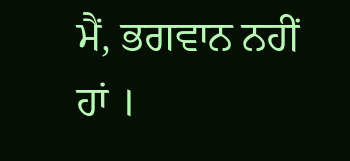ਮੈਂ, ਭਗਵਾਨ ਨਹੀਂ ਹਾਂ ।